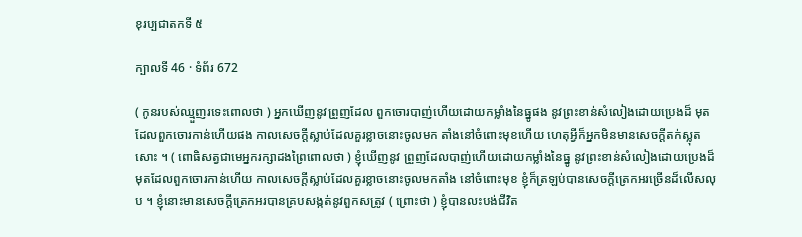ខុរប្បជាតកទី ៥

ក្បាលទី 46 · ទំព័រ 672

( កូនរបស់ឈ្មួញរទេះពោលថា ) អ្នកឃើញនូវព្រួញដែល ពួកចោរបាញ់ហើយដោយកម្លាំងនៃធ្នូផង នូវព្រះខាន់សំលៀងដោយប្រេងដ៏ មុតដែលពួកចោរកាន់ហើយផង កាលសេចក្តីស្លាប់ដែលគួរខ្លាចនោះចូលមក តាំងនៅចំពោះមុខហើយ ហេតុអ្វីក៏អ្នកមិនមានសេចក្តីតក់ស្លុតសោះ ។ ( ពោធិសត្វជាមេអ្នករក្សាដងព្រៃពោលថា ) ខ្ញុំឃើញនូវ ព្រួញដែលបាញ់ហើយដោយកម្លាំងនៃធ្នូ នូវព្រះខាន់សំលៀងដោយប្រេងដ៏ មុតដែលពួកចោរកាន់ហើយ កាលសេចក្តីស្លាប់ដែលគួរខ្លាចនោះចូលមកតាំង នៅចំពោះមុខ ខ្ញុំក៏ត្រឡប់បានសេចក្តីត្រេកអរច្រើនដ៏លើសលុប ។ ខ្ញុំនោះមានសេចក្តីត្រេកអរបានគ្របសង្កត់នូវពួកសត្រូវ ( ព្រោះថា ) ខ្ញុំបានលះបង់ជីវិត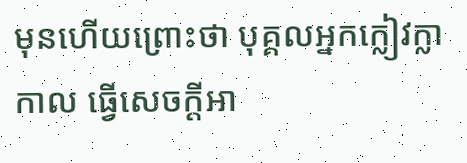មុនហើយព្រោះថា បុគ្គលអ្នកក្លៀវក្លាកាល ធ្វើសេចក្តីអា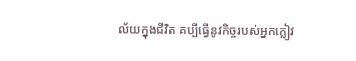ល័យក្នុងជីវិត គប្បីធ្វើនូវកិច្ចរបស់អ្នកក្លៀវ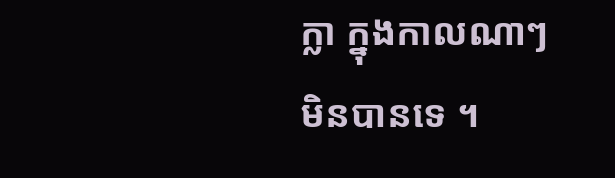ក្លា ក្នុងកាលណាៗ មិនបានទេ ។